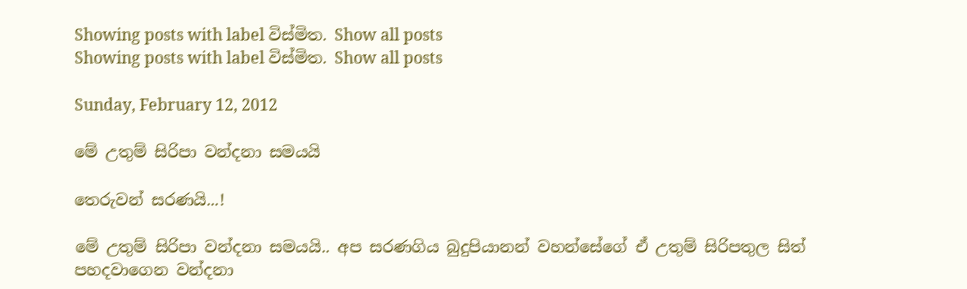Showing posts with label විස්මිත. Show all posts
Showing posts with label විස්මිත. Show all posts

Sunday, February 12, 2012

මේ උතුම් සිරිපා වන්දනා සමයයි

තෙරුවන් සරණයි...!

මේ උතුම් සිරිපා වන්දනා සමයයි.. අප සරණගිය බුදුපියානන් වහන්සේගේ ඒ උතුම් සිරිපතුල සිත් පහදවාගෙන වන්දනා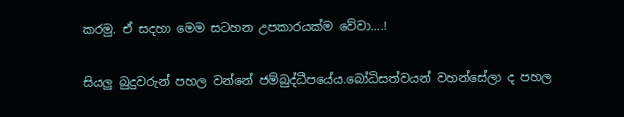කරමු. ඒ සදහා මෙම සටහන උපකාරයක්ම වේවා....!

සියලු බුදුවරුන් පහල වන්නේ ජම්බුද්ධීපයේය.බෝධිසත්වයන් වහන්සේලා ද පහල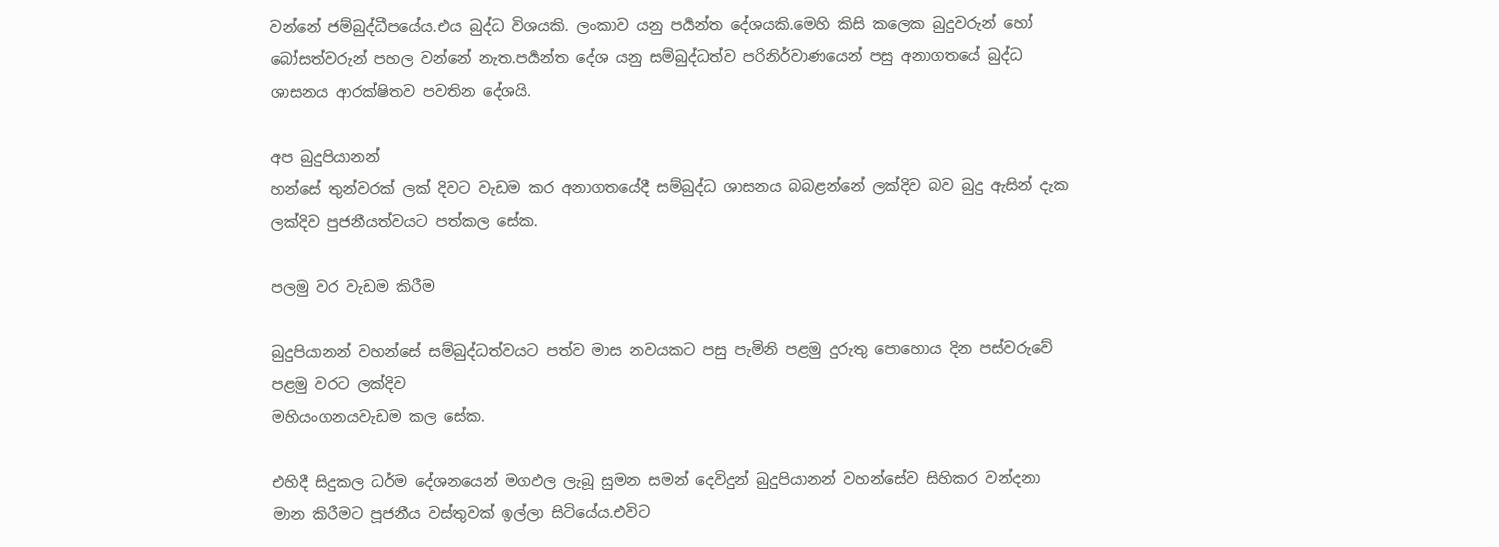වන්නේ ජම්බුද්ධීපයේය.එය බුද්ධ විශයකි. ලංකාව යනු පර්‍යන්ත දේශයකි.මෙහි කිසි කලෙක බුදුවරුන් හෝ බෝසත්වරුන් පහල වන්නේ නැත.පර්‍යන්ත දේශ යනු සම්බුද්ධත්ව පරිනිර්වාණයෙන් පසු අනාගතයේ බුද්ධ ශාසනය ආරක්ෂිතව පවතින දේශයි.

අප බුදුපියානන්
හන්සේ තුන්වරක් ලක් දිවට වැඩම කර අනාගතයේදී සම්බුද්ධ ශාසනය බබළන්නේ ලක්දිව බව බුදු ඇසින් දැක ලක්දිව පුජනීයත්වයට පත්කල සේක.

පලමු වර වැඩම කිරීම

බුදුපියානන් වහන්සේ සම්බුද්ධත්වයට පත්ව මාස නවයකට පසු පැමිනි පළමු දුරුතු පොහොය දින පස්වරුවේ පළමු වරට ලක්දිව
මහියංගනයවැඩම කල සේක.

එහිදී සිදුකල ධර්ම දේශනයෙන් මගඵල ලැබූ සුමන සමන් දෙවිදුන් බුදුපියානන් වහන්සේව සිහිකර වන්දනා මාන කිරීමට පූජනීය වස්තුවක් ඉල්ලා සිටියේය.එවිට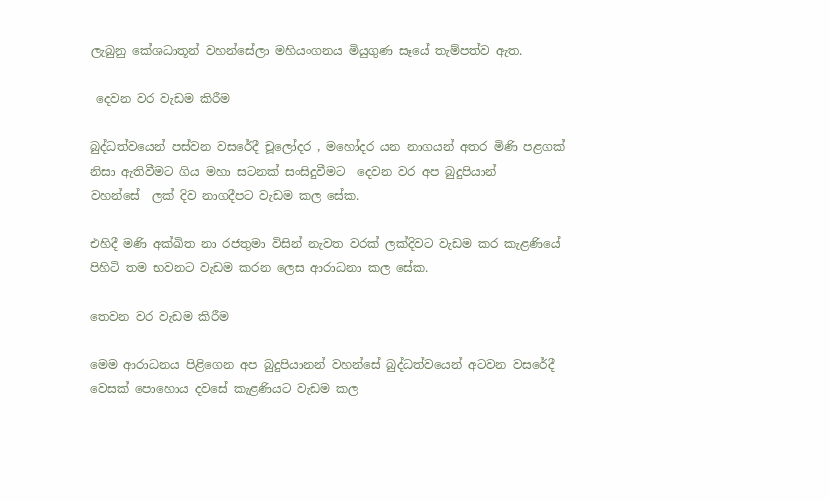ලැබුනු කේශධාතූන් වහන්සේලා මහියංගනය මියුගුණ සෑයේ තැම්පත්ව ඇත.

 දෙවන වර වැඩම කිරීම

බුද්ධත්වයෙන් පස්වන වසරේදී චූලෝදර , මහෝදර යන නාගයන් අතර මිණි පළගක් නිසා ඇතිවීමට ගිය මහා සටනක් සංසිදුවීමට  දෙවන වර අප බුදුපියාන්
වහන්සේ  ලක් දිව නාගදීපට වැඩම කල සේක.

එහිදී මණි අක්ඛිත නා රජතුමා විසින් නැවත වරක් ලක්දිවට වැඩම කර කැළණියේ පිහිටි තම භවනට වැඩම කරන ලෙස ආරාධනා කල සේක.

තෙවන වර වැඩම කිරීම

මෙම ආරාධනය පිළිගෙන අප බුදුපියානන් වහන්සේ බුද්ධත්වයෙන් අටවන වසරේදී වෙසක් පොහොය දවසේ කැළණියට වැඩම කල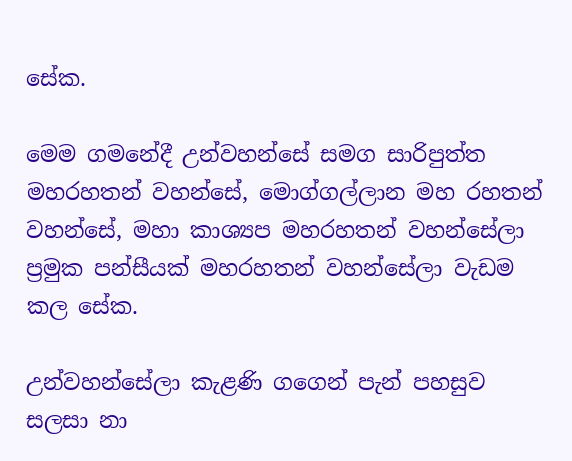සේක.

මෙම ගමනේදී උන්වහන්සේ සමග සාරිපුත්ත මහරහතන් වහන්සේ, මොග්ගල්ලාන මහ රහතන් වහන්සේ, මහා කාශ්‍යප මහරහතන් වහන්සේලා ප්‍රමුක පන්සීයක් මහරහතන් වහන්සේලා වැඩම කල සේක.

උන්වහන්සේලා කැළණි ගගෙන් පැන් පහසුව සලසා නා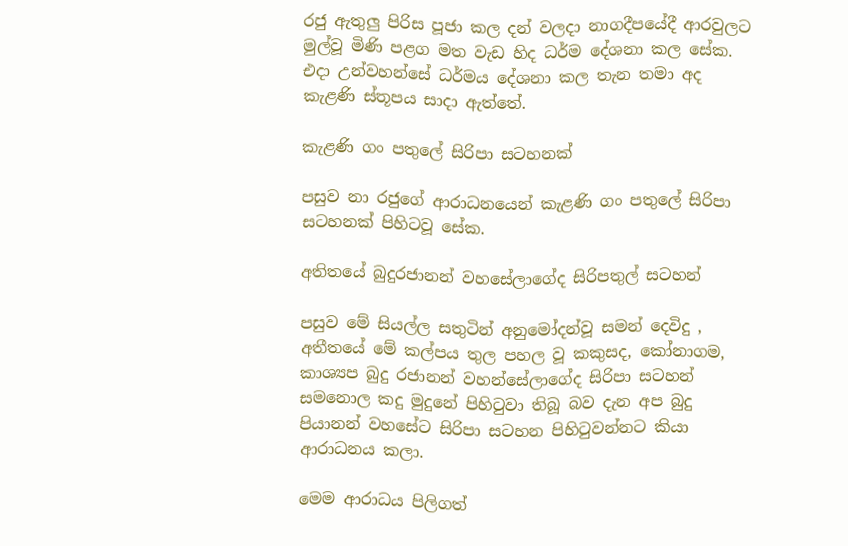රජු ඇතුලු පිරිස පූජා කල දන් වලදා නාගදීපයේදී ආරවුලට මුල්වූ මිණි පළග මත වැඩ හිද ධර්ම දේශනා කල සේක. එදා උන්වහන්සේ ධර්මය දේශනා කල තැන තමා අද කැළණි ස්තූපය සාදා ඇත්තේ.

කැළණි ගං පතුලේ සිරිපා සටහනක්

පසුව නා රජුගේ ආරාධනයෙන් කැළණි ගං පතුලේ සිරිපා සටහනක් පිහිටවූ සේක.

අතිතයේ බුදුරජානන් වහසේලාගේද සිරිපතුල් සටහන්

පසුව මේ සියල්ල සතුටින් අනුමෝදන්වූ සමන් දෙවිදු , අතීතයේ මේ කල්පය තුල පහල වූ කකුසද, කෝනාගම, කාශ්‍යප බුදු රජානන් වහන්සේලාගේද සිරිපා සටහන් සමනොල කදු මුදුනේ පිහි‍ටුවා තිබූ බව දැන අප බුදු පියානන් වහසේට සිරිපා සටහන පිහි‍ටුවන්නට කියා ආරාධනය කලා.

මෙම ආරාධය පිලිගත්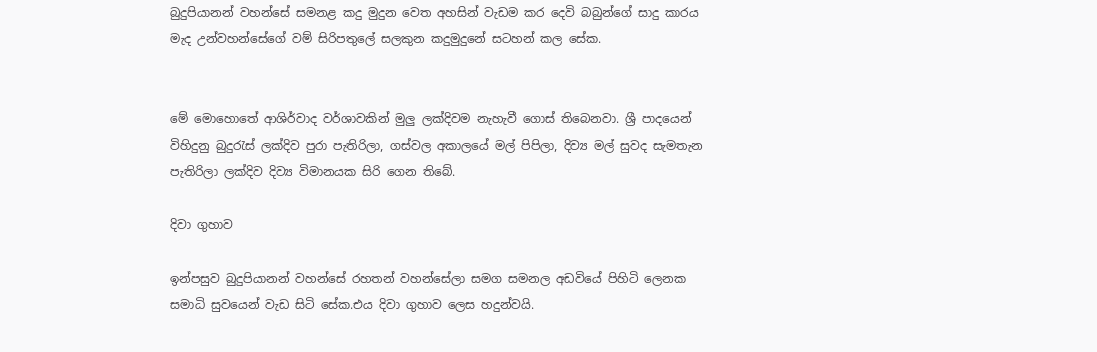බුදුපියානන් වහන්සේ සමනළ කදු මුදුන වෙත අහසින් වැඩම කර දෙවි බබුන්ගේ සාදු කාරය මැද උන්වහන්සේගේ වම් සිරිපතුලේ සලකුන කදුමුදුනේ සටහන් කල සේක.


මේ මොහොතේ ආශිර්වාද වර්ශාවකින් මුලු ලක්දිවම නැහැවී ගොස් තිබෙනවා. ශ්‍රී පාදයෙන් විහිදුනු බුදු‍රැස් ලක්දිව පුරා පැතිරිලා, ගස්වල අකාලයේ මල් පිපිලා, දිව්‍ය මල් සුවද සැමතැන පැතිරිලා ලක්දිව දිව්‍ය විමානයක සිරි ගෙන තිබේ.

දිවා ගුහාව

ඉන්පසුව බුදුපියානන් වහන්සේ රහතන් වහන්සේලා සමග සමනල අඩවියේ පිහිටි ලෙනක සමාධි සුවයෙන් වැඩ සිටි සේක.එය දිවා ගුහාව ලෙස හදුන්වයි.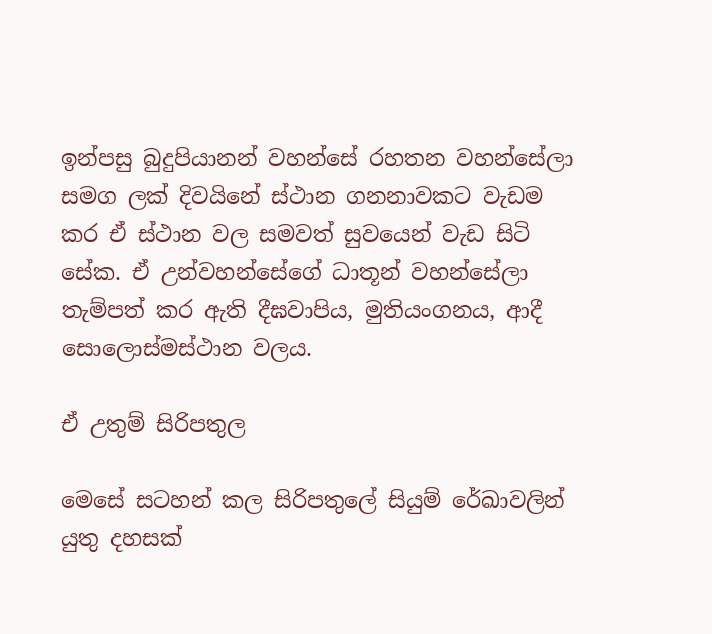ඉන්පසු බුදුපියානන් වහන්සේ රහතන වහන්සේලා සමග ලක් දිවයිනේ ස්ථාන ගනනාවකට වැඩම කර ඒ ස්ථාන වල සමවත් සුවයෙන් වැඩ සිටි සේක. ඒ උන්වහන්සේගේ ධාතූන් වහන්සේලා තැම්පත් කර ඇති දීඝවාපිය, මුතියංගනය, ආදී සොලොස්මස්ථාන වලය.

ඒ උතුම් සිරිපතුල

මෙසේ සටහන් කල සිරිපතුලේ සියුම් රේඛාවලින් යුතු දහසක්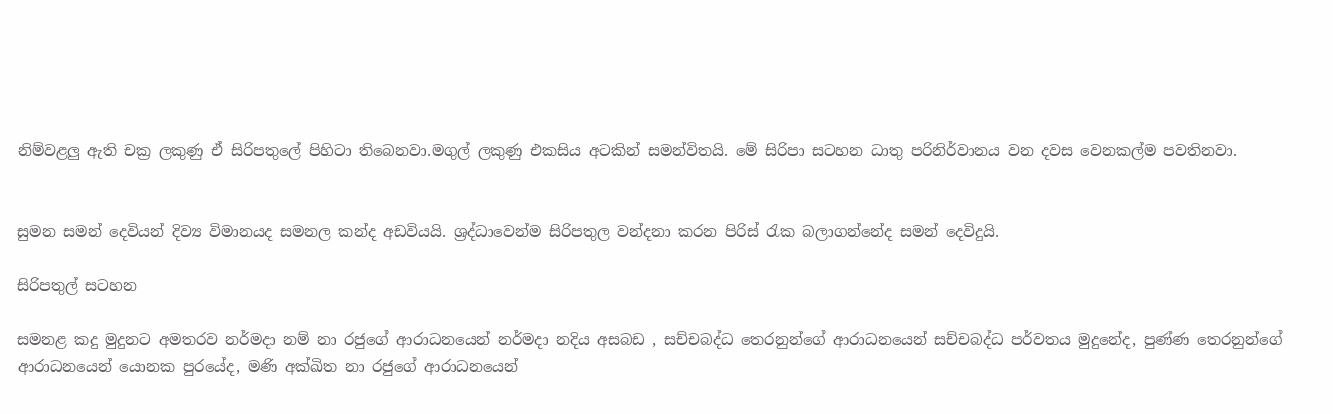නිම්වළලු ඇති චක්‍ර ලකුණු ඒ සිරිපතුලේ පිහිටා තිබෙනවා.මගුල් ලකුණු එකසිය අටකින් සමන්විතයි. මේ සිරිපා සටහන ධාතු පරිනිර්වානය වන දවස වෙනකල්ම පවතිනවා.


සුමන සමන් දෙවියන් දිව්‍ය විමානයද සමනල කන්ද අඩවියයි. ශ්‍රද්ධාවෙන්ම සිරිපතුල වන්දනා කරන පිරිස් ‍රැක බලාගන්නේද සමන් දෙවිදුයි.

සිරිපතුල් සටහන

සමනළ කදු මුදුනට අමතරව නර්මදා නම් නා රජුගේ ආරාධනයෙන් නර්මදා නදිය අසබඩ , සච්චබද්ධ තෙරනුන්ගේ ආරාධනයෙන් සච්චබද්ධ පර්වතය මුදුනේද, පුණ්ණ තෙරනුන්ගේ ආරාධනයෙන් යොනක පුරයේද, මණි අක්ඛිත නා රජුගේ ආරාධනයෙන්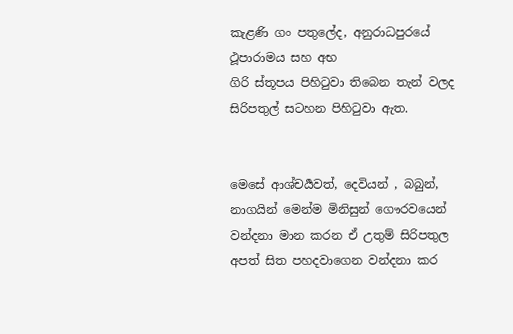කැළණි ගං පතුලේද, අනුරාධපුරයේ ථූපාරාමය සහ අභ
ගිරි ස්තූපය පිහි‍ටුවා තිබෙන තැන් වලද සිරිපතුල් සටහන පිහි‍ටුවා ඇත.


මෙසේ ආශ්චර්‍යවත්, දෙවියන් , බබුන්, නාගයින් මෙන්ම මිනිසුන් ගෞරවයෙන් වන්දනා මාන කරන ඒ උතුම් සිරිපතුල අපත් සිත පහදවාගෙන වන්දනා කර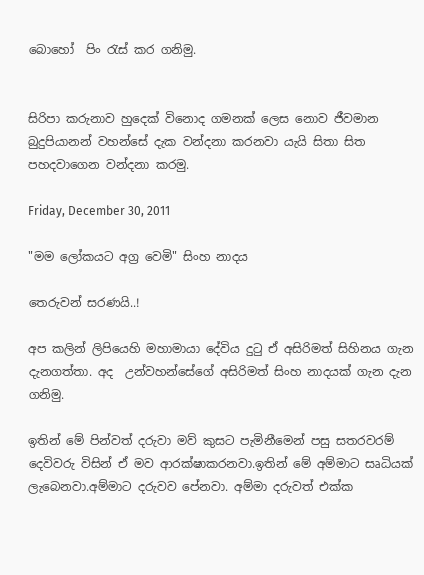බොහෝ  පිං ‍රැස් කර ගනිමු.


සිරිපා කරුනාව හුදෙක් විනොද ගමනක් ලෙස නොව ජීවමාන බුදුපියානන් වහන්සේ දැක වන්දනා කරනවා යැයි සිතා සිත පහදවාගෙන වන්දනා කරමු.

Friday, December 30, 2011

"මම ලෝකයට අග්‍ර වෙමි" සිංහ නාදය

තෙරුවන් සරණයි..!

අප කලින් ලිපියෙහි මහාමායා දේවිය දු‍ටු ඒ අසිරිමත් සිහිනය ගැන දැනගත්තා. අද  උන්වහන්සේගේ අසිරිමත් සිංහ නාදයක් ගැන දැන ගනිමු.

ඉතින් මේ පින්වත් දරුවා මව් කුසට පැමිනීමෙන් පසු සතරවරම් දෙවිවරු විසින් ඒ මව ආරක්ෂාකරනවා.ඉතින් මේ අම්මාට සෘධියක් ලැබෙනවා.අම්මාට දරුවව පේනවා. අම්මා දරුවත් එක්ක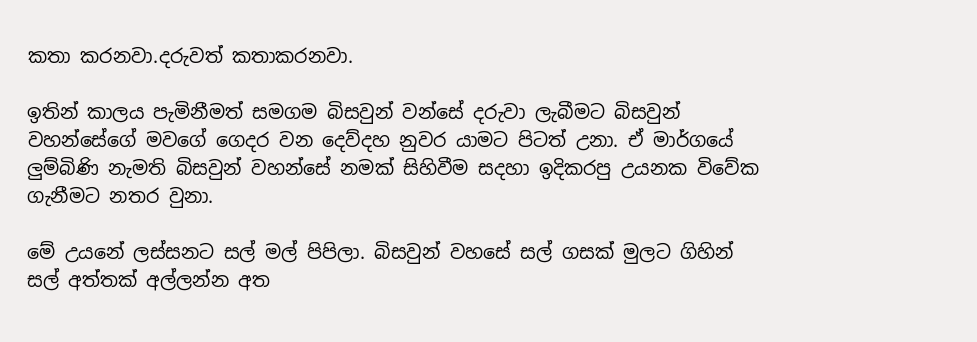කතා කරනවා.දරුවත් කතාකරනවා.

ඉතින් කාලය පැමිනීමත් සමගම බිසවුන් වන්සේ දරුවා ලැබීමට බිසවුන් වහන්සේගේ මවගේ ගෙදර වන දෙව්දහ නුවර යාමට පිටත් උනා. ඒ මාර්ගයේ ලුම්බිණි නැමති බිසවුන් වහන්සේ නමක් සිහිවීම සදහා ඉදිකරපු උයනක විවේක ගැනීමට නතර වුනා.

මේ උයනේ ලස්සනට සල් මල් පිපිලා. බිසවුන් වහසේ සල් ගසක් මුලට ගිහින් සල් අත්තක් අල්ලන්න අත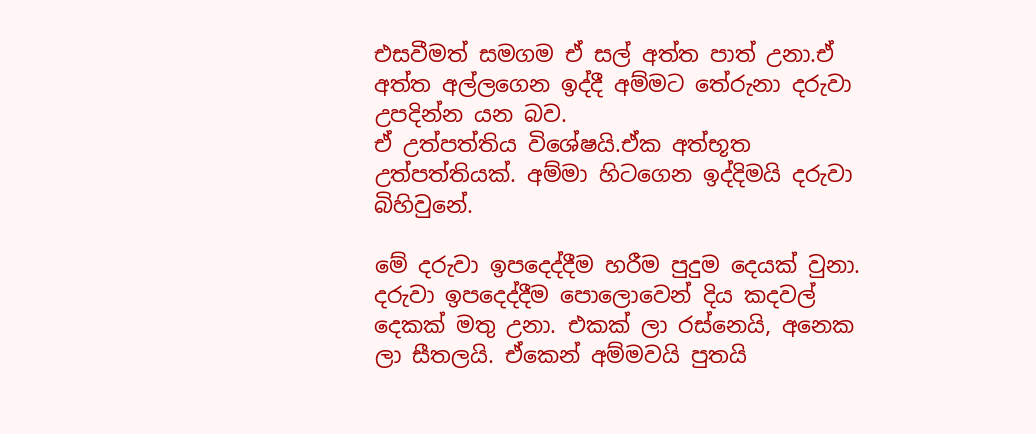එසවීමත් සමගම ඒ සල් අත්ත පාත් උනා.ඒ අත්ත අල්ලගෙන ඉද්දී අම්මට තේරුනා දරුවා උපදින්න යන බව.
ඒ උත්පත්තිය විශේෂයි.ඒක අත්භූත උත්පත්තියක්. අම්මා හිටගෙන ඉද්දිමයි දරුවා බිහිවුනේ.

මේ දරුවා ඉපදෙද්දීම හරීම පුදුම දෙයක් වුනා. දරුවා ඉපදෙද්දීම පොලොවෙන් දිය කදවල් දෙකක් මතු උනා. එකක් ලා රස්නෙයි, අනෙක ලා සීතලයි. ඒකෙන් අම්මවයි පුතයි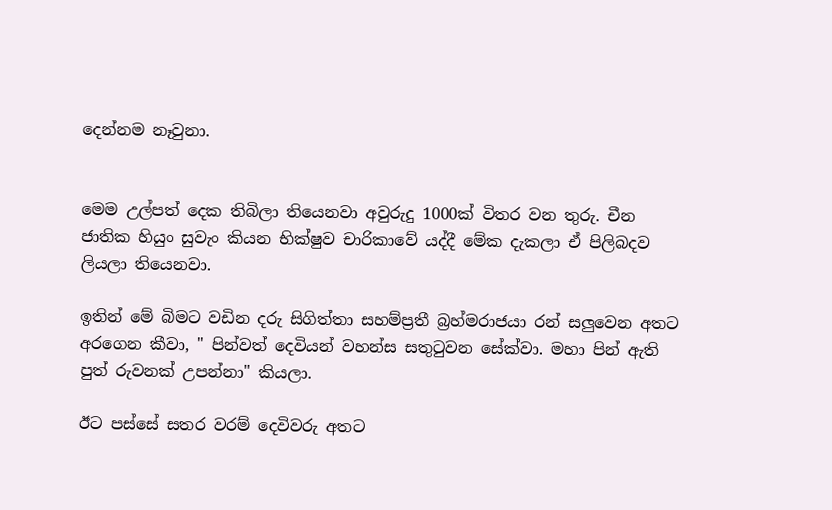දෙන්නම නෑවුනා.


මෙම උල්පත් දෙක තිබිලා තියෙනවා අවුරුදු 1000ක් විතර වන තුරු. චීන ජාතික හියුං සුවැං කියන භික්ෂුව චාරිකාවේ යද්දී මේක දැකලා ඒ පිලිබදව ලියලා තියෙනවා.

ඉතින් මේ බිමට වඩින දරු සිගිත්තා සහම්ප්‍රතී බ්‍රහ්මරාජයා රන් සලුවෙන අතට අරගෙන කීවා, " පින්වත් දෙවියන් වහන්ස සතු‍ටුවන සේක්වා. මහා පින් ඇති පුත් රුවනක් උපන්නා" කියලා.

ඊට පස්සේ සතර වරම් දෙවිවරු අතට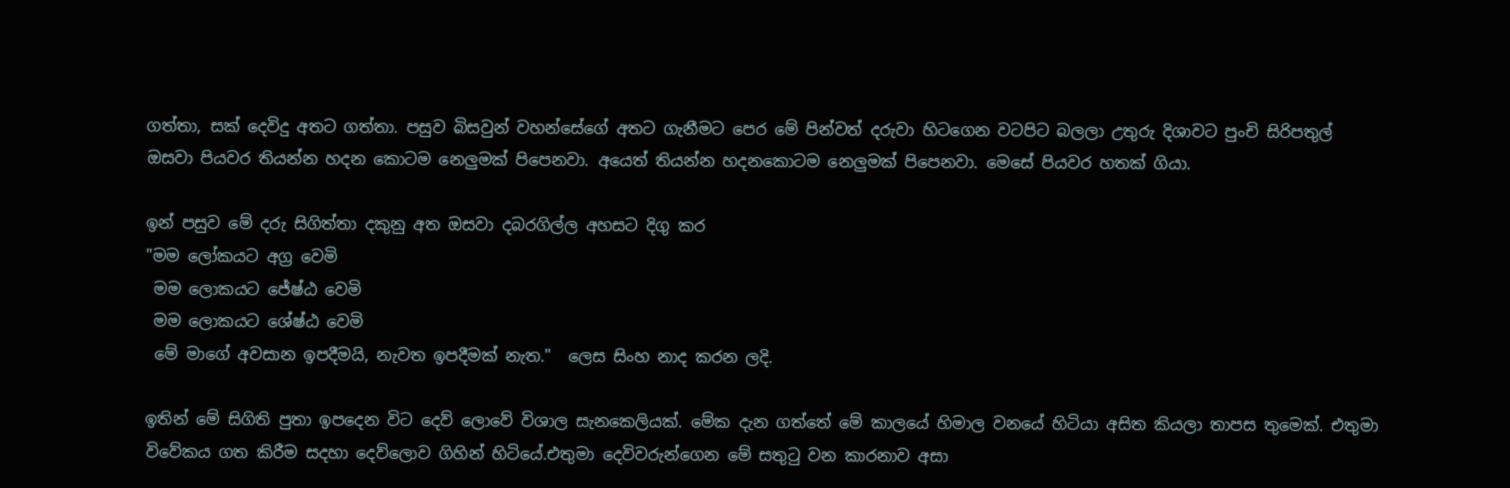ගත්තා, සක් දෙවිදු අතට ගත්තා. පසුව බිසවුන් වහන්සේගේ අතට ගැනීමට පෙර මේ පින්වත් දරුවා හිටගෙන වටපිට බලලා උතුරු දිශාවට පුංචි සිරිපතුල් ඔසවා පියවර තියන්න හදන කොටම නෙලුමක් පිපෙනවා. අයෙත් තියන්න හදනකොටම නෙලුමක් පිපෙනවා. මෙසේ පියවර හතක් ගියා.

ඉන් පසුව මේ දරු සිගිත්තා දකුනු අත ඔසවා දබරගිල්ල අහසට දිගු කර
"මම ලෝකයට අග්‍ර වෙමි
 මම ලොකයට ජේෂ්ඨ වෙමි
 මම ලොකයට ශේෂ්ඨ වෙමි
 මේ මාගේ අවසාන ඉපදීමයි, නැවත ඉපදීමක් නැත."  ලෙස සිංහ නාද කරන ලදි.

ඉතින් මේ සිගිති පුතා ඉපදෙන විට දෙව් ලොවේ විශාල සැනකෙලියක්. මේක දැන ගත්තේ මේ කාලයේ හිමාල වනයේ හිටියා අසිත කියලා තාපස තුමෙක්. එතුමා විවේකය ගත කිරීම සදහා දෙව්ලොව ගිහින් හිටියේ.එතුමා දෙවිවරුන්ගෙන මේ සතු‍ටු වන කාරනාව අසා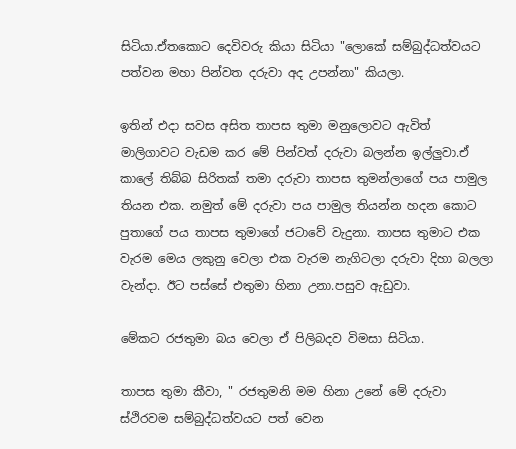සිටියා.ඒතකොට දෙවිවරු කියා සිටියා "ලොකේ සම්බුද්ධත්වයට පත්වන මහා පින්වත දරුවා අද උපන්නා" කියලා.

ඉතින් එදා සවස අසිත තාපස තුමා මනුලොවට ඇවිත් මාලිගාවට වැඩම කර මේ පින්වත් දරුවා බලන්න ඉල්ලුවා.ඒ කාලේ තිබ්බ සිරිතක් තමා දරුවා තාපස තුමන්ලාගේ පය පාමුල තියන එක. නමුත් මේ දරුවා පය පාමුල තියන්න හදන කොට පුතාගේ පය තාපස තුමාගේ ජටාවේ වැදුනා. තාපස තුමාට එක වැරම මෙය ලකුනු වෙලා එක වැරම නැගිටලා දරුවා දිහා බලලා වැන්දා. ඊට පස්සේ එතුමා හිනා උනා.පසුව ඇඩුවා.

මේකට රජතුමා බය වෙලා ඒ පිලිබදව විමසා සිටියා.

තාපස තුමා කීවා, " රජතුමනි මම හිනා උනේ මේ දරුවා ස්ථිරවම සම්බුද්ධත්වයට පත් වෙන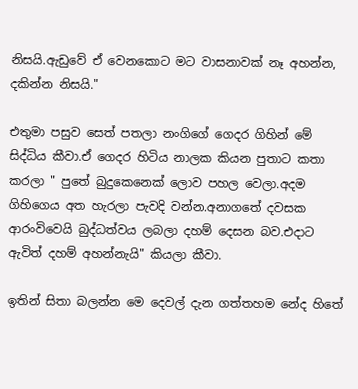නිසයි.ඇඩුවේ ඒ වෙනකොට මට වාසනාවක් නෑ අහන්න, දකින්න නිසයි."

එතුමා පසුව සෙත් පතලා නංගිගේ ගෙදර ගිහින් මේ සිද්ධිය කීවා.ඒ ගෙදර හිටිය නාලක කියන පුතාට කතා කරලා " පුතේ බුදුකෙනෙක් ලොව පහල වෙලා.අදම ගිහිගෙය අත හැරලා පැවදි වන්න.අනාගතේ දවසක ආරංවිවෙයි බුද්ධත්වය ලබලා දහම් දෙසන බව.එදාට ඇවිත් දහම් අහන්නැයි" කියලා කීවා.

ඉතින් සිතා බලන්න මෙ දෙවල් දැන ගත්තහම නේද හිතේ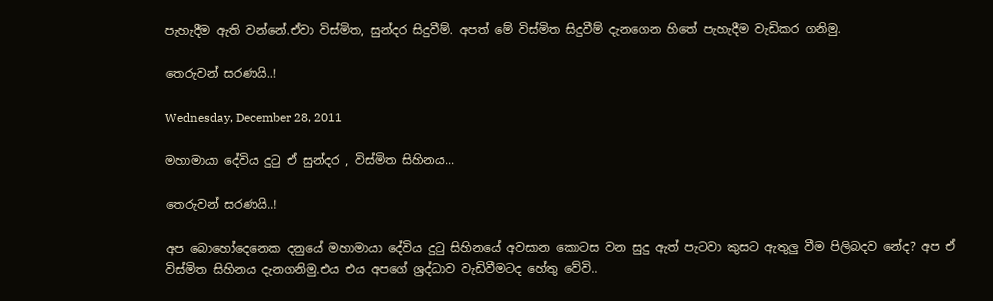පැහැදීම ඇති වන්නේ.ඒවා විස්මිත, සුන්දර සිදුවීම්. අපත් මේ විස්මිත සිදුවීම් දැනගෙන හිතේ පැහැදීම වැඩිකර ගනිමු.

තෙරුවන් සරණයි..!

Wednesday, December 28, 2011

මහාමායා දේවිය දු‍ටු ඒ සුන්දර , විස්මිත සිහිනය...

තෙරුවන් සරණයි..!

අප බොහෝදෙනෙක දනුයේ මහාමායා දේවිය දු‍ටු සිහිනයේ අවසාන කොටස වන සුදු ඇත් පැටවා කුසට ඇතුලු වීම පිලිබදව නේද? අප ඒ විස්මිත සිහිනය දැනගනිමු.එය එය අපගේ ශ්‍රද්ධාව වැඩිවීමටද හේතු වේවි..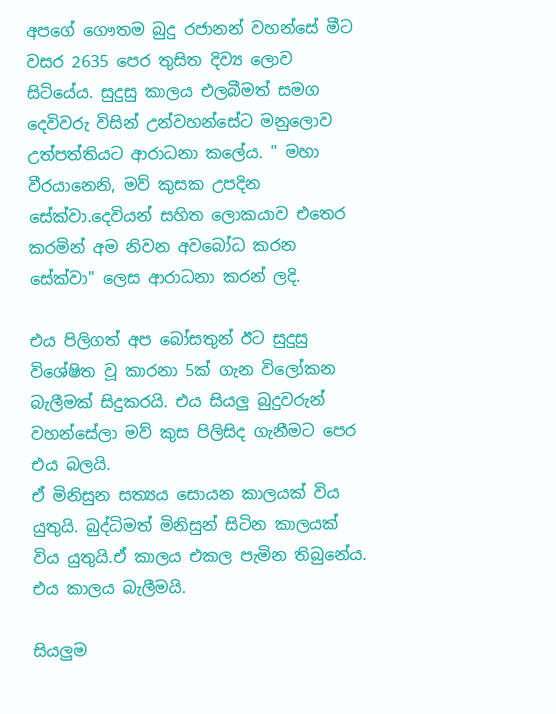අපගේ ගෞතම බුදු රජානන් වහන්සේ මීට වසර 2635 පෙර තුසිත දිව්‍ය ලොව සිටියේය. සුදුසු කාලය එලබීමත් සමග දෙවිවරු විසින් උන්වහන්සේට මනුලොව උත්පත්තියට ආරාධනා කලේය. " මහා වීරයානෙනි, මව් කුසක උපදින සේක්වා.දෙවියන් සහිත ලොකයාව එතෙර කරමින් අම නිවන අවබෝධ කරන සේක්වා" ලෙස ආරාධනා කරන් ලදි.

එය පිලිගත් අප බෝසතුන් ඊට සුදුසු විශේෂිත වූ කාරනා 5ක් ගැන විලෝකන බැලීමක් සිදුකරයි. එය සියලු බුදුවරුන් වහන්සේලා මව් කුස පිලිසිද ගැනීමට පෙර එය බලයි.
ඒ මිනිසුන සත්‍යය සොයන කාලයක් විය යුතුයි. බුද්ධිමත් මිනිසුන් සිටින කාලයක් විය යුතුයි.ඒ කාලය එකල පැමින තිබුනේය. එය කාලය බැලීමයි.

සියලුම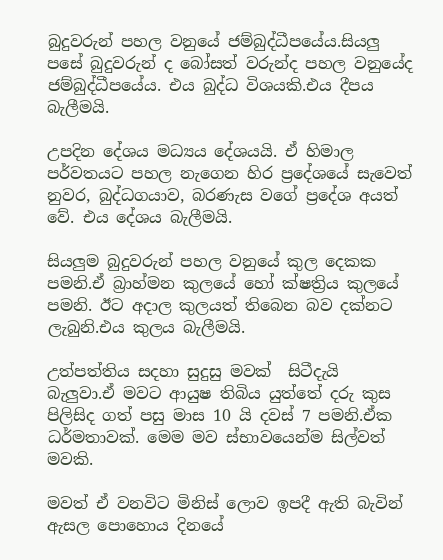බුදුවරුන් පහල වනුයේ ජම්බුද්ධීපයේය.සියලු පසේ බුදුවරුන් ද බෝසත් වරුන්ද පහල වනුයේද ජම්බුද්ධීපයේය. එය බුද්ධ විශයකි.එය දීපය බැලීමයි.

උපදින දේශය මධ්‍යය දේශයයි. ඒ හිමාල පර්වතයට පහල නැගෙන හිර ප්‍රදේශයේ සැවෙත් නුවර, බුද්ධගයාව, බරණැස වගේ ප්‍රදේශ අයත් වේ. එය දේශය බැලීමයි.

සියලුම බුදුවරුන් පහල වනුයේ කුල දෙකක පමනි.ඒ බ්‍රාහ්මන කුලයේ හෝ ක්ෂත්‍රිය කුලයේ පමනි. ඊට අදාල කුලයත් තිබෙන බව දක්නට ලැබුනි.එය කුලය බැලීමයි.

උත්පත්තිය සදහා සුදුසු මවක්  සිටීදැයි බැලුවා.ඒ මවට ආයුෂ තිබිය යුත්තේ දරු කුස පිලිසිද ගත් පසු මාස 10 යි දවස් 7 පමනි.ඒක ධර්මතාවක්. මෙම මව ස්භාවයෙන්ම සිල්වත් මවකි.

මවත් ඒ වනවිට මිනිස් ලොව ඉපදී ඇති බැවින් ඇසල පොහොය දිනයේ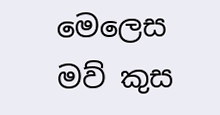මෙලෙස මව් කුස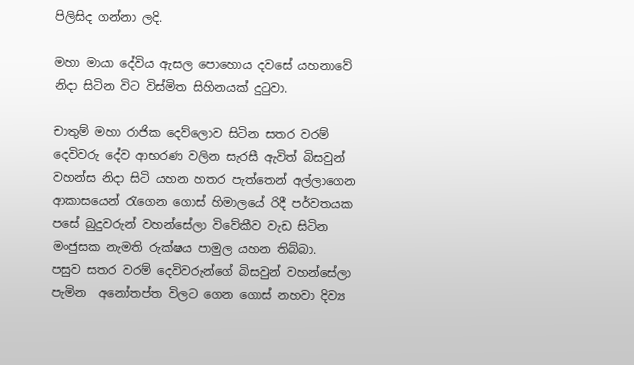පිලිසිද ගන්නා ලදි.

මහා මායා දේවිය ඇසල පොහොය දවසේ යහනාවේ නිදා සිටින විට විස්මිත සිහිනයක් දු‍ටුවා.

චාතුම් මහා රාජික දෙව්ලොව සිටින සතර වරම් දෙවිවරු දේව ආභරණ වලින සැරසී ඇවිත් බිසවුන් වහන්ස නිදා සිටි යහන හතර පැත්තෙන් අල්ලාගෙන ආකාසයෙන් ‍රැගෙන ගොස් හිමාලයේ රිදී පර්වතයක පසේ බුදුවරුන් වහන්සේලා විවේකීව වැඩ සිටින මංජුසක නැමති රුක්ෂය පාමුල යහන තිබ්බා.
පසුව සතර වරම් දෙවිවරුන්ගේ බිසවුන් වහන්සේලා පැමින  අනෝතප්ත විලට ගෙන ගොස් නහවා දිව්‍ය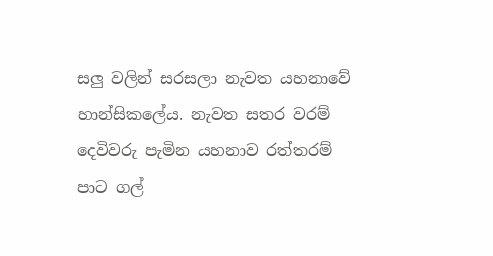සලු වලින් සරසලා නැවත යහනාවේ හාන්සිකලේය. නැවත සතර වරම් දෙවිවරු පැමින යහනාව රත්තරම් පාට ගල්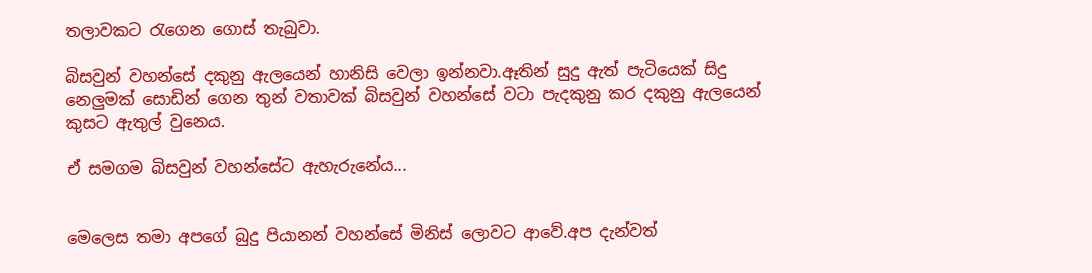තලාවකට ‍රැගෙන ගොස් තැබුවා.

බිසවුන් වහන්සේ දකුනු ඇලයෙන් හානිසි වෙලා ඉන්නවා.ඈතින් සුදු ඇත් පැටියෙක් සිදු නෙලුමක් සොඩින් ගෙන තුන් වතාවක් බිසවුන් වහන්සේ වටා පැදකුනු කර දකුනු ඇලයෙන් කුසට ඇතුල් වුනෙය.

ඒ සමගම බිසවුන් වහන්සේට ඇහැරුනේය...


මෙලෙස තමා අපගේ බුදු පියානන් වහන්සේ මිනිස් ලොවට ආවේ.අප දැන්වත්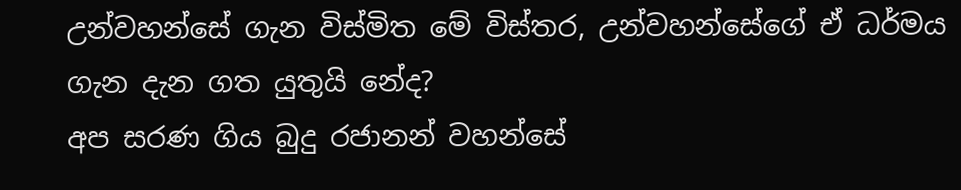උන්වහන්සේ ගැන විස්මිත මේ විස්තර, උන්වහන්සේගේ ඒ ධර්මය ගැන දැන ගත යුතුයි නේද?
අප සරණ ගිය බුදු රජානන් වහන්සේ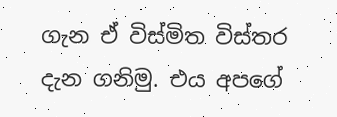ගැන ඒ විස්මිත විස්තර දැන ගනිමු. එය අපගේ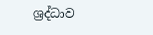ශ්‍රද්ධාව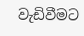වැඩිවීමට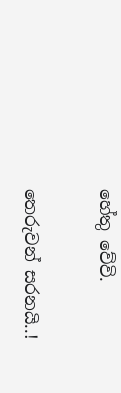හේතු වේවි.

තෙරුවන් සරනයි..!